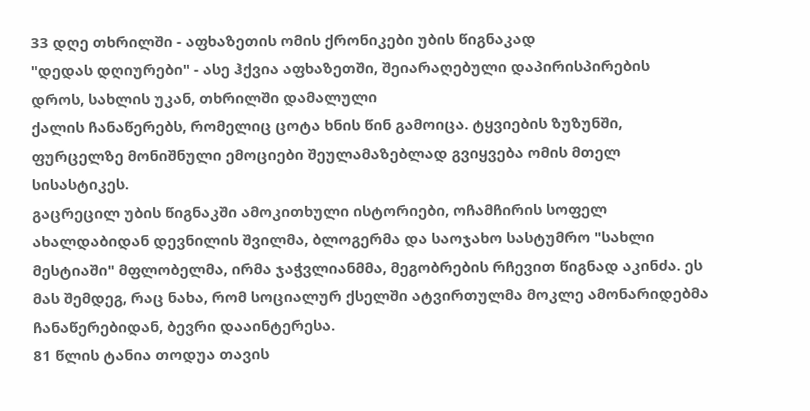33 დღე თხრილში - აფხაზეთის ომის ქრონიკები უბის წიგნაკად
"დედას დღიურები" - ასე ჰქვია აფხაზეთში, შეიარაღებული დაპირისპირების
დროს, სახლის უკან, თხრილში დამალული
ქალის ჩანაწერებს, რომელიც ცოტა ხნის წინ გამოიცა. ტყვიების ზუზუნში,
ფურცელზე მონიშნული ემოციები შეულამაზებლად გვიყვება ომის მთელ
სისასტიკეს.
გაცრეცილ უბის წიგნაკში ამოკითხული ისტორიები, ოჩამჩირის სოფელ ახალდაბიდან დევნილის შვილმა, ბლოგერმა და საოჯახო სასტუმრო "სახლი მესტიაში" მფლობელმა, ირმა ჯაჭვლიანმმა, მეგობრების რჩევით წიგნად აკინძა. ეს მას შემდეგ, რაც ნახა, რომ სოციალურ ქსელში ატვირთულმა მოკლე ამონარიდებმა ჩანაწერებიდან, ბევრი დააინტერესა.
81 წლის ტანია თოდუა თავის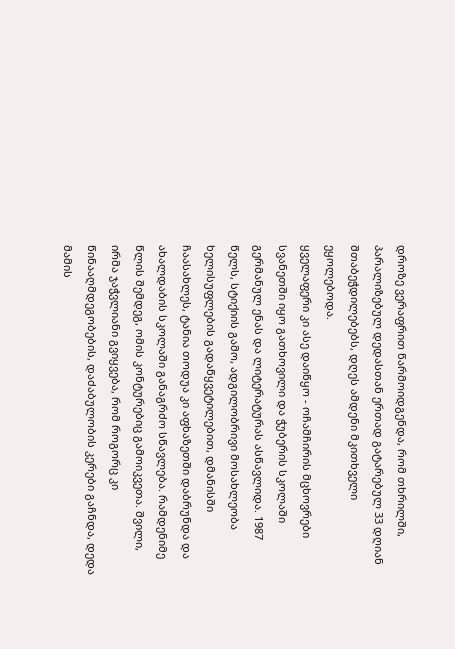დროზე ვერაფრით წარმოიდგენდა, რომ თხრილში, პარალიზებულ დედასთან ერთად გატარებულ 33 დღიან შთაბეჭდილებებს, დღეს ამდენი მკითხველი ეყოლებოდა.
ყველაფერი კი ასე დაიწყო - ოჩამჩირის მცხოვრები სვანეთში იყო გათხოვილი და ჭუბერის სკოლაში გერმანულ ენას და ლიტერატურას ასწავლიდა. 1987 წელს, სტიქიის გამო, ადგილობრივი მოსახლეობა ხელისუფლების გადაწყვეტილებით, დმანისში ჩაასახლეს, ტანია თოდუა კი აფხაზეთში დაბრუნდა და ახალდაბის სკოლაში განაგრძო სწავლება. რამდენიმე წლის შემდეგ, ომის კონტურებიც გამოიკვეთა. შვილი, ირმა ჯაჭვლიანი გვიყვება, რომ როგორც კი წინააღმდეგობების, დაძაბულობის კერები გაჩნდა, დედა მამის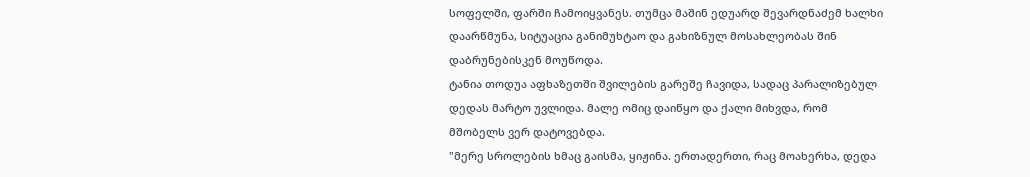სოფელში, ფარში ჩამოიყვანეს. თუმცა მაშინ ედუარდ შევარდნაძემ ხალხი დაარწმუნა, სიტუაცია განიმუხტაო და გახიზნულ მოსახლეობას შინ დაბრუნებისკენ მოუწოდა.
ტანია თოდუა აფხაზეთში შვილების გარეშე ჩავიდა, სადაც პარალიზებულ დედას მარტო უვლიდა. მალე ომიც დაიწყო და ქალი მიხვდა, რომ მშობელს ვერ დატოვებდა.
"მერე სროლების ხმაც გაისმა, ყიჟინა. ერთადერთი, რაც მოახერხა, დედა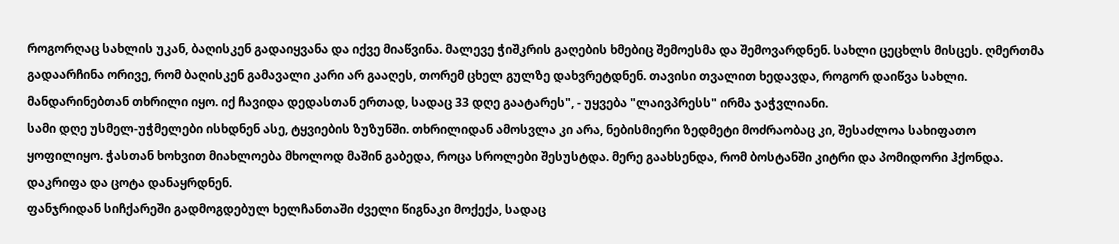როგორღაც სახლის უკან, ბაღისკენ გადაიყვანა და იქვე მიაწვინა. მალევე ჭიშკრის გაღების ხმებიც შემოესმა და შემოვარდნენ. სახლი ცეცხლს მისცეს. ღმერთმა გადაარჩინა ორივე, რომ ბაღისკენ გამავალი კარი არ გააღეს, თორემ ცხელ გულზე დახვრეტდნენ. თავისი თვალით ხედავდა, როგორ დაიწვა სახლი. მანდარინებთან თხრილი იყო. იქ ჩავიდა დედასთან ერთად, სადაც 33 დღე გაატარეს", - უყვება "ლაივპრესს" ირმა ჯაჭვლიანი.
სამი დღე უსმელ-უჭმელები ისხდნენ ასე, ტყვიების ზუზუნში. თხრილიდან ამოსვლა კი არა, ნებისმიერი ზედმეტი მოძრაობაც კი, შესაძლოა სახიფათო ყოფილიყო. ჭასთან ხოხვით მიახლოება მხოლოდ მაშინ გაბედა, როცა სროლები შესუსტდა. მერე გაახსენდა, რომ ბოსტანში კიტრი და პომიდორი ჰქონდა. დაკრიფა და ცოტა დანაყრდნენ.
ფანჯრიდან სიჩქარეში გადმოგდებულ ხელჩანთაში ძველი წიგნაკი მოქექა, სადაც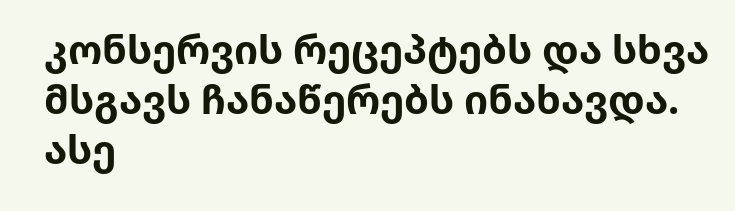კონსერვის რეცეპტებს და სხვა მსგავს ჩანაწერებს ინახავდა. ასე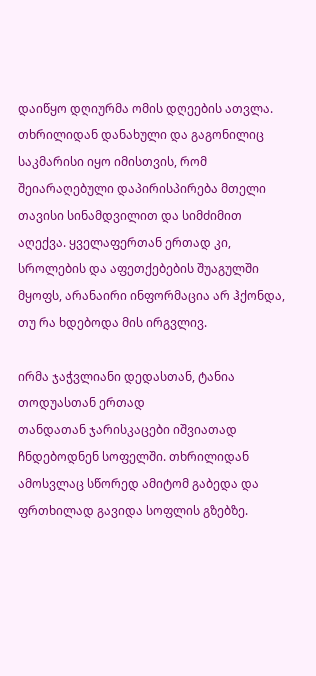დაიწყო დღიურმა ომის დღეების ათვლა. თხრილიდან დანახული და გაგონილიც საკმარისი იყო იმისთვის, რომ შეიარაღებული დაპირისპირება მთელი თავისი სინამდვილით და სიმძიმით აღექვა. ყველაფერთან ერთად კი, სროლების და აფეთქებების შუაგულში მყოფს, არანაირი ინფორმაცია არ ჰქონდა, თუ რა ხდებოდა მის ირგვლივ.

ირმა ჯაჭვლიანი დედასთან, ტანია თოდუასთან ერთად
თანდათან ჯარისკაცები იშვიათად ჩნდებოდნენ სოფელში. თხრილიდან ამოსვლაც სწორედ ამიტომ გაბედა და ფრთხილად გავიდა სოფლის გზებზე.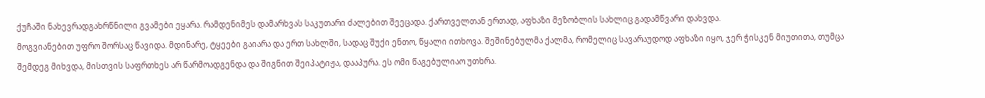ქუჩაში ნახევრადგახრწნილი გვამები ეყარა. რამდენიმეს დამარხვას საკუთარი ძალებით შეეცადა. ქართველთან ერთად, აფხაზი მეზობლის სახლიც გადამწვარი დახვდა.
მოგვიანებით უფრო შორსაც წავიდა. მდინარე, ტყეები გაიარა და ერთ სახლში, სადაც შუქი ენთო, წყალი ითხოვა. შეშინებულმა ქალმა, რომელიც სავარაუდოდ აფხაზი იყო, ჯერ ჭისკენ მიუთითა, თუმცა შემდეგ მიხვდა, მისთვის საფრთხეს არ წარმოადგენდა და შიგნით შეიპატიჟა, დააპურა. ეს ომი წაგებულიაო უთხრა.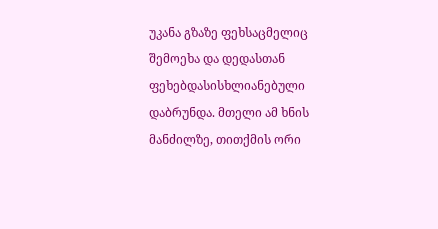უკანა გზაზე ფეხსაცმელიც შემოეხა და დედასთან ფეხებდასისხლიანებული დაბრუნდა. მთელი ამ ხნის მანძილზე, თითქმის ორი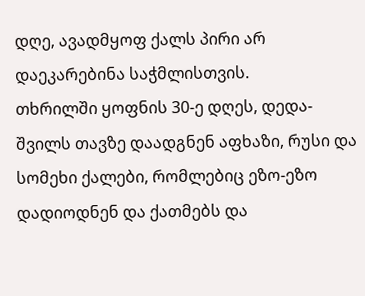დღე, ავადმყოფ ქალს პირი არ დაეკარებინა საჭმლისთვის.
თხრილში ყოფნის 30-ე დღეს, დედა-შვილს თავზე დაადგნენ აფხაზი, რუსი და სომეხი ქალები, რომლებიც ეზო-ეზო დადიოდნენ და ქათმებს და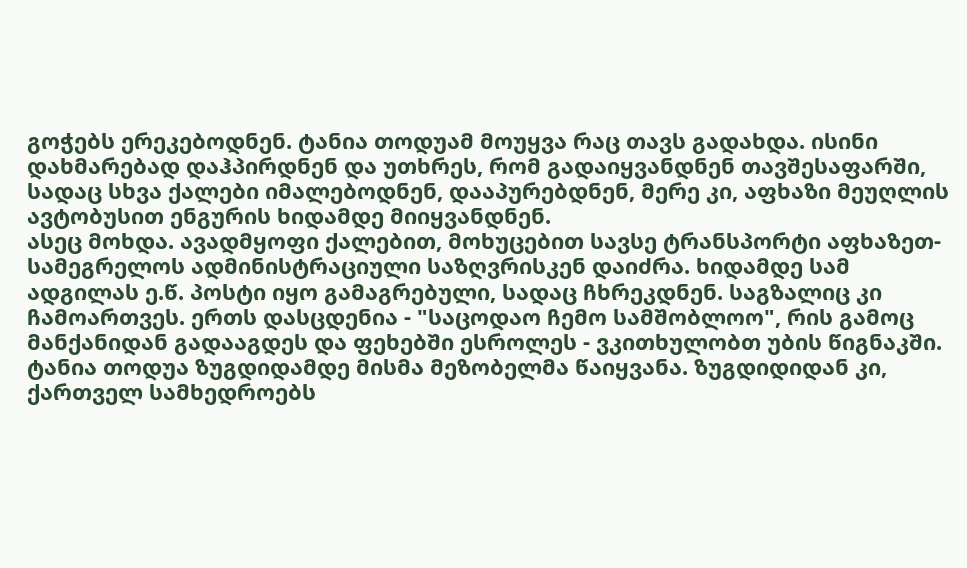გოჭებს ერეკებოდნენ. ტანია თოდუამ მოუყვა რაც თავს გადახდა. ისინი დახმარებად დაჰპირდნენ და უთხრეს, რომ გადაიყვანდნენ თავშესაფარში, სადაც სხვა ქალები იმალებოდნენ, დააპურებდნენ, მერე კი, აფხაზი მეუღლის ავტობუსით ენგურის ხიდამდე მიიყვანდნენ.
ასეც მოხდა. ავადმყოფი ქალებით, მოხუცებით სავსე ტრანსპორტი აფხაზეთ-სამეგრელოს ადმინისტრაციული საზღვრისკენ დაიძრა. ხიდამდე სამ ადგილას ე.წ. პოსტი იყო გამაგრებული, სადაც ჩხრეკდნენ. საგზალიც კი ჩამოართვეს. ერთს დასცდენია - "საცოდაო ჩემო სამშობლოო", რის გამოც მანქანიდან გადააგდეს და ფეხებში ესროლეს - ვკითხულობთ უბის წიგნაკში.
ტანია თოდუა ზუგდიდამდე მისმა მეზობელმა წაიყვანა. ზუგდიდიდან კი, ქართველ სამხედროებს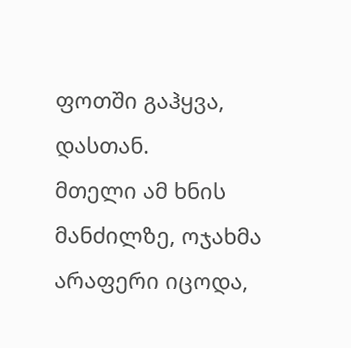ფოთში გაჰყვა, დასთან.
მთელი ამ ხნის მანძილზე, ოჯახმა არაფერი იცოდა,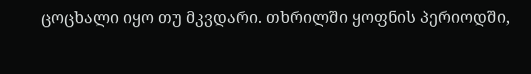ცოცხალი იყო თუ მკვდარი. თხრილში ყოფნის პერიოდში,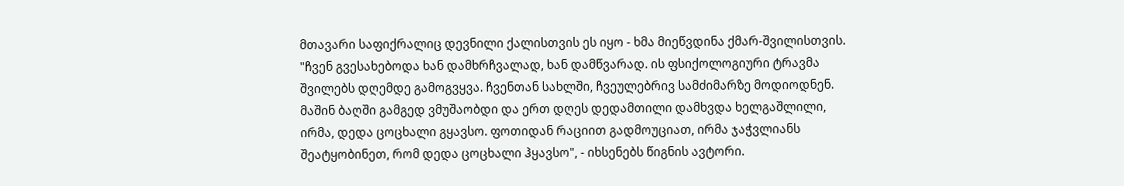მთავარი საფიქრალიც დევნილი ქალისთვის ეს იყო - ხმა მიეწვდინა ქმარ-შვილისთვის.
"ჩვენ გვესახებოდა ხან დამხრჩვალად, ხან დამწვარად. ის ფსიქოლოგიური ტრავმა შვილებს დღემდე გამოგვყვა. ჩვენთან სახლში, ჩვეულებრივ სამძიმარზე მოდიოდნენ. მაშინ ბაღში გამგედ ვმუშაობდი და ერთ დღეს დედამთილი დამხვდა ხელგაშლილი, ირმა, დედა ცოცხალი გყავსო. ფოთიდან რაციით გადმოუციათ, ირმა ჯაჭვლიანს შეატყობინეთ, რომ დედა ცოცხალი ჰყავსო", - იხსენებს წიგნის ავტორი.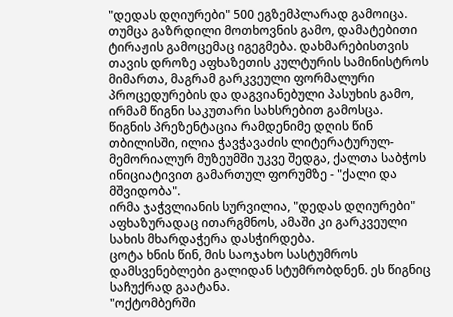"დედას დღიურები" 500 ეგზემპლარად გამოიცა. თუმცა გაზრდილი მოთხოვნის გამო, დამატებითი ტირაჟის გამოცემაც იგეგმება. დახმარებისთვის თავის დროზე აფხაზეთის კულტურის სამინისტროს მიმართა, მაგრამ გარკვეული ფორმალური პროცედურების და დაგვიანებული პასუხის გამო, ირმამ წიგნი საკუთარი სახსრებით გამოსცა.
წიგნის პრეზენტაცია რამდენიმე დღის წინ თბილისში, ილია ჭავჭავაძის ლიტერატურულ-მემორიალურ მუზეუმში უკვე შედგა, ქალთა საბჭოს ინიციატივით გამართულ ფორუმზე - "ქალი და მშვიდობა".
ირმა ჯაჭვლიანის სურვილია, "დედას დღიურები" აფხაზურადაც ითარგმნოს, ამაში კი გარკვეული სახის მხარდაჭერა დასჭირდება.
ცოტა ხნის წინ, მის საოჯახო სასტუმროს დამსვენებლები გალიდან სტუმრობდნენ. ეს წიგნიც საჩუქრად გაატანა.
"ოქტომბერში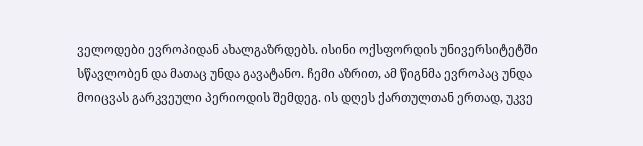ველოდები ევროპიდან ახალგაზრდებს. ისინი ოქსფორდის უნივერსიტეტში სწავლობენ და მათაც უნდა გავატანო. ჩემი აზრით, ამ წიგნმა ევროპაც უნდა მოიცვას გარკვეული პერიოდის შემდეგ. ის დღეს ქართულთან ერთად, უკვე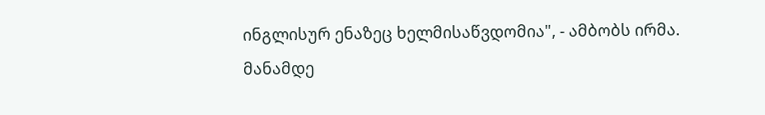ინგლისურ ენაზეც ხელმისაწვდომია", - ამბობს ირმა.
მანამდე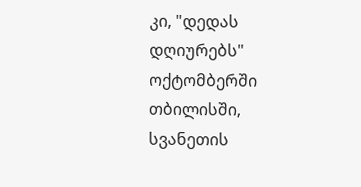კი, "დედას დღიურებს" ოქტომბერში თბილისში, სვანეთის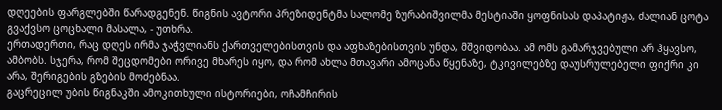დღეების ფარგლებში წარადგენენ. წიგნის ავტორი პრეზიდენტმა სალომე ზურაბიშვილმა მესტიაში ყოფნისას დაპატიჟა, ძალიან ცოტა გვაქვსო ცოცხალი მასალა, - უთხრა.
ერთადერთი, რაც დღეს ირმა ჯაჭვლიანს ქართველებისთვის და აფხაზებისთვის უნდა, მშვიდობაა. ამ ომს გამარჯვებული არ ჰყავსო, ამბობს. სჯერა, რომ შეცდომები ორივე მხარეს იყო, და რომ ახლა მთავარი ამოცანა წყენაზე, ტკივილებზე დაუსრულებელი ფიქრი კი არა, შერიგების გზების მოძებნაა.
გაცრეცილ უბის წიგნაკში ამოკითხული ისტორიები, ოჩამჩირის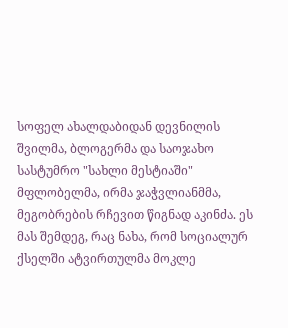სოფელ ახალდაბიდან დევნილის შვილმა, ბლოგერმა და საოჯახო სასტუმრო "სახლი მესტიაში" მფლობელმა, ირმა ჯაჭვლიანმმა, მეგობრების რჩევით წიგნად აკინძა. ეს მას შემდეგ, რაც ნახა, რომ სოციალურ ქსელში ატვირთულმა მოკლე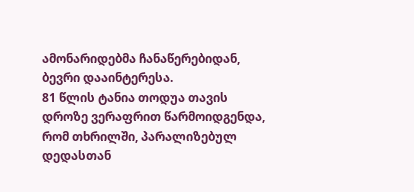ამონარიდებმა ჩანაწერებიდან, ბევრი დააინტერესა.
81 წლის ტანია თოდუა თავის დროზე ვერაფრით წარმოიდგენდა, რომ თხრილში, პარალიზებულ დედასთან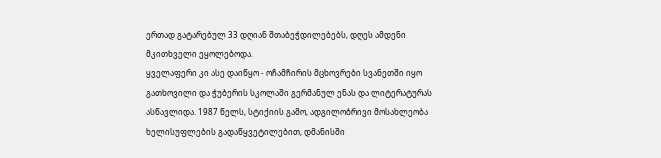ერთად გატარებულ 33 დღიან შთაბეჭდილებებს, დღეს ამდენი მკითხველი ეყოლებოდა.
ყველაფერი კი ასე დაიწყო - ოჩამჩირის მცხოვრები სვანეთში იყო გათხოვილი და ჭუბერის სკოლაში გერმანულ ენას და ლიტერატურას ასწავლიდა. 1987 წელს, სტიქიის გამო, ადგილობრივი მოსახლეობა ხელისუფლების გადაწყვეტილებით, დმანისში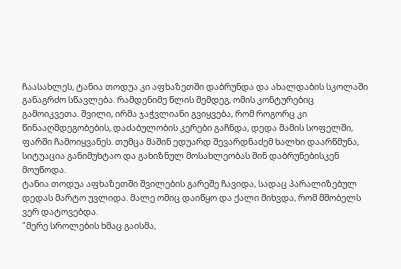ჩაასახლეს, ტანია თოდუა კი აფხაზეთში დაბრუნდა და ახალდაბის სკოლაში განაგრძო სწავლება. რამდენიმე წლის შემდეგ, ომის კონტურებიც გამოიკვეთა. შვილი, ირმა ჯაჭვლიანი გვიყვება, რომ როგორც კი წინააღმდეგობების, დაძაბულობის კერები გაჩნდა, დედა მამის სოფელში, ფარში ჩამოიყვანეს. თუმცა მაშინ ედუარდ შევარდნაძემ ხალხი დაარწმუნა, სიტუაცია განიმუხტაო და გახიზნულ მოსახლეობას შინ დაბრუნებისკენ მოუწოდა.
ტანია თოდუა აფხაზეთში შვილების გარეშე ჩავიდა, სადაც პარალიზებულ დედას მარტო უვლიდა. მალე ომიც დაიწყო და ქალი მიხვდა, რომ მშობელს ვერ დატოვებდა.
"მერე სროლების ხმაც გაისმა,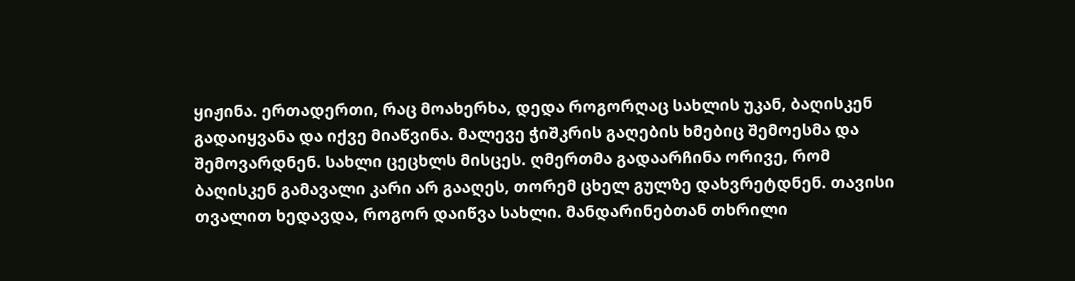ყიჟინა. ერთადერთი, რაც მოახერხა, დედა როგორღაც სახლის უკან, ბაღისკენ გადაიყვანა და იქვე მიაწვინა. მალევე ჭიშკრის გაღების ხმებიც შემოესმა და შემოვარდნენ. სახლი ცეცხლს მისცეს. ღმერთმა გადაარჩინა ორივე, რომ ბაღისკენ გამავალი კარი არ გააღეს, თორემ ცხელ გულზე დახვრეტდნენ. თავისი თვალით ხედავდა, როგორ დაიწვა სახლი. მანდარინებთან თხრილი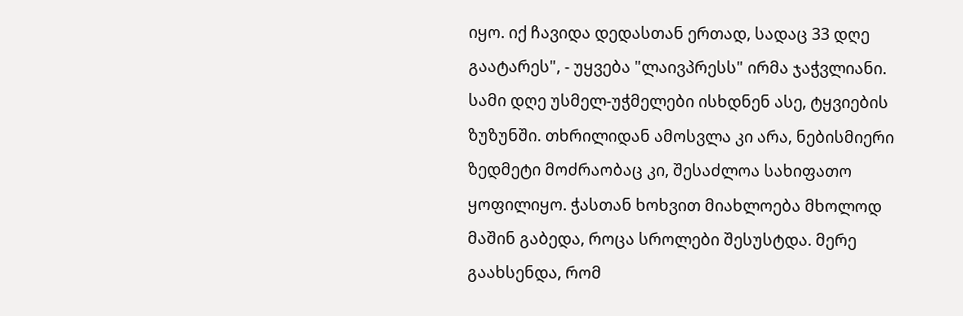იყო. იქ ჩავიდა დედასთან ერთად, სადაც 33 დღე გაატარეს", - უყვება "ლაივპრესს" ირმა ჯაჭვლიანი.
სამი დღე უსმელ-უჭმელები ისხდნენ ასე, ტყვიების ზუზუნში. თხრილიდან ამოსვლა კი არა, ნებისმიერი ზედმეტი მოძრაობაც კი, შესაძლოა სახიფათო ყოფილიყო. ჭასთან ხოხვით მიახლოება მხოლოდ მაშინ გაბედა, როცა სროლები შესუსტდა. მერე გაახსენდა, რომ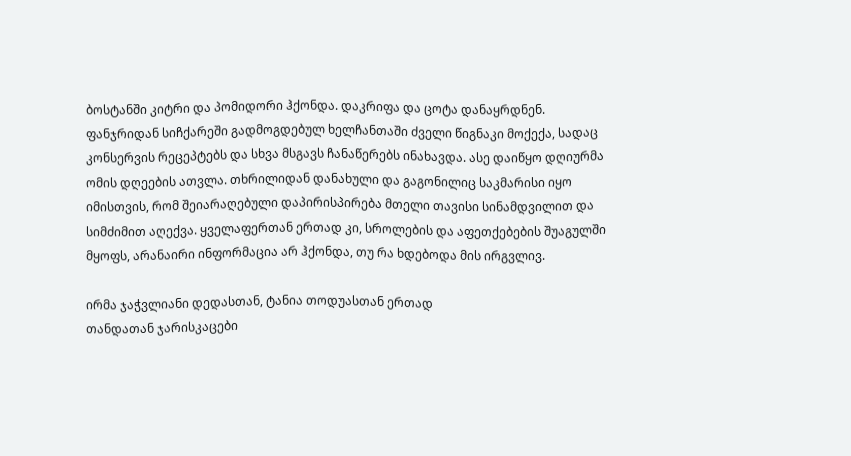ბოსტანში კიტრი და პომიდორი ჰქონდა. დაკრიფა და ცოტა დანაყრდნენ.
ფანჯრიდან სიჩქარეში გადმოგდებულ ხელჩანთაში ძველი წიგნაკი მოქექა, სადაც კონსერვის რეცეპტებს და სხვა მსგავს ჩანაწერებს ინახავდა. ასე დაიწყო დღიურმა ომის დღეების ათვლა. თხრილიდან დანახული და გაგონილიც საკმარისი იყო იმისთვის, რომ შეიარაღებული დაპირისპირება მთელი თავისი სინამდვილით და სიმძიმით აღექვა. ყველაფერთან ერთად კი, სროლების და აფეთქებების შუაგულში მყოფს, არანაირი ინფორმაცია არ ჰქონდა, თუ რა ხდებოდა მის ირგვლივ.

ირმა ჯაჭვლიანი დედასთან, ტანია თოდუასთან ერთად
თანდათან ჯარისკაცები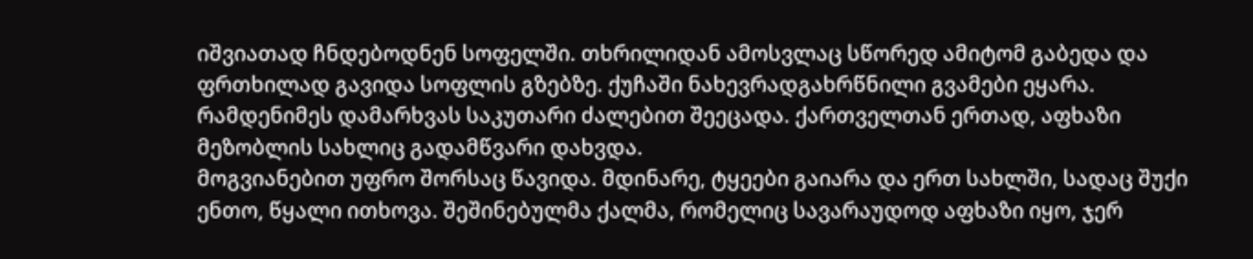იშვიათად ჩნდებოდნენ სოფელში. თხრილიდან ამოსვლაც სწორედ ამიტომ გაბედა და ფრთხილად გავიდა სოფლის გზებზე. ქუჩაში ნახევრადგახრწნილი გვამები ეყარა. რამდენიმეს დამარხვას საკუთარი ძალებით შეეცადა. ქართველთან ერთად, აფხაზი მეზობლის სახლიც გადამწვარი დახვდა.
მოგვიანებით უფრო შორსაც წავიდა. მდინარე, ტყეები გაიარა და ერთ სახლში, სადაც შუქი ენთო, წყალი ითხოვა. შეშინებულმა ქალმა, რომელიც სავარაუდოდ აფხაზი იყო, ჯერ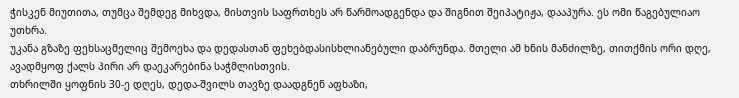ჭისკენ მიუთითა, თუმცა შემდეგ მიხვდა, მისთვის საფრთხეს არ წარმოადგენდა და შიგნით შეიპატიჟა, დააპურა. ეს ომი წაგებულიაო უთხრა.
უკანა გზაზე ფეხსაცმელიც შემოეხა და დედასთან ფეხებდასისხლიანებული დაბრუნდა. მთელი ამ ხნის მანძილზე, თითქმის ორი დღე, ავადმყოფ ქალს პირი არ დაეკარებინა საჭმლისთვის.
თხრილში ყოფნის 30-ე დღეს, დედა-შვილს თავზე დაადგნენ აფხაზი,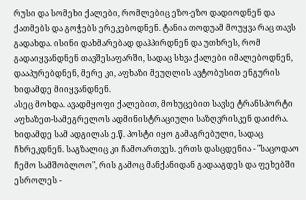რუსი და სომეხი ქალები, რომლებიც ეზო-ეზო დადიოდნენ და ქათმებს და გოჭებს ერეკებოდნენ. ტანია თოდუამ მოუყვა რაც თავს გადახდა. ისინი დახმარებად დაჰპირდნენ და უთხრეს, რომ გადაიყვანდნენ თავშესაფარში, სადაც სხვა ქალები იმალებოდნენ, დააპურებდნენ, მერე კი, აფხაზი მეუღლის ავტობუსით ენგურის ხიდამდე მიიყვანდნენ.
ასეც მოხდა. ავადმყოფი ქალებით, მოხუცებით სავსე ტრანსპორტი აფხაზეთ-სამეგრელოს ადმინისტრაციული საზღვრისკენ დაიძრა. ხიდამდე სამ ადგილას ე.წ. პოსტი იყო გამაგრებული, სადაც ჩხრეკდნენ. საგზალიც კი ჩამოართვეს. ერთს დასცდენია - "საცოდაო ჩემო სამშობლოო", რის გამოც მანქანიდან გადააგდეს და ფეხებში ესროლეს -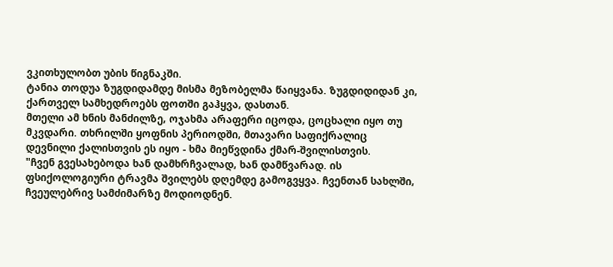ვკითხულობთ უბის წიგნაკში.
ტანია თოდუა ზუგდიდამდე მისმა მეზობელმა წაიყვანა. ზუგდიდიდან კი, ქართველ სამხედროებს ფოთში გაჰყვა, დასთან.
მთელი ამ ხნის მანძილზე, ოჯახმა არაფერი იცოდა, ცოცხალი იყო თუ მკვდარი. თხრილში ყოფნის პერიოდში, მთავარი საფიქრალიც დევნილი ქალისთვის ეს იყო - ხმა მიეწვდინა ქმარ-შვილისთვის.
"ჩვენ გვესახებოდა ხან დამხრჩვალად, ხან დამწვარად. ის ფსიქოლოგიური ტრავმა შვილებს დღემდე გამოგვყვა. ჩვენთან სახლში, ჩვეულებრივ სამძიმარზე მოდიოდნენ.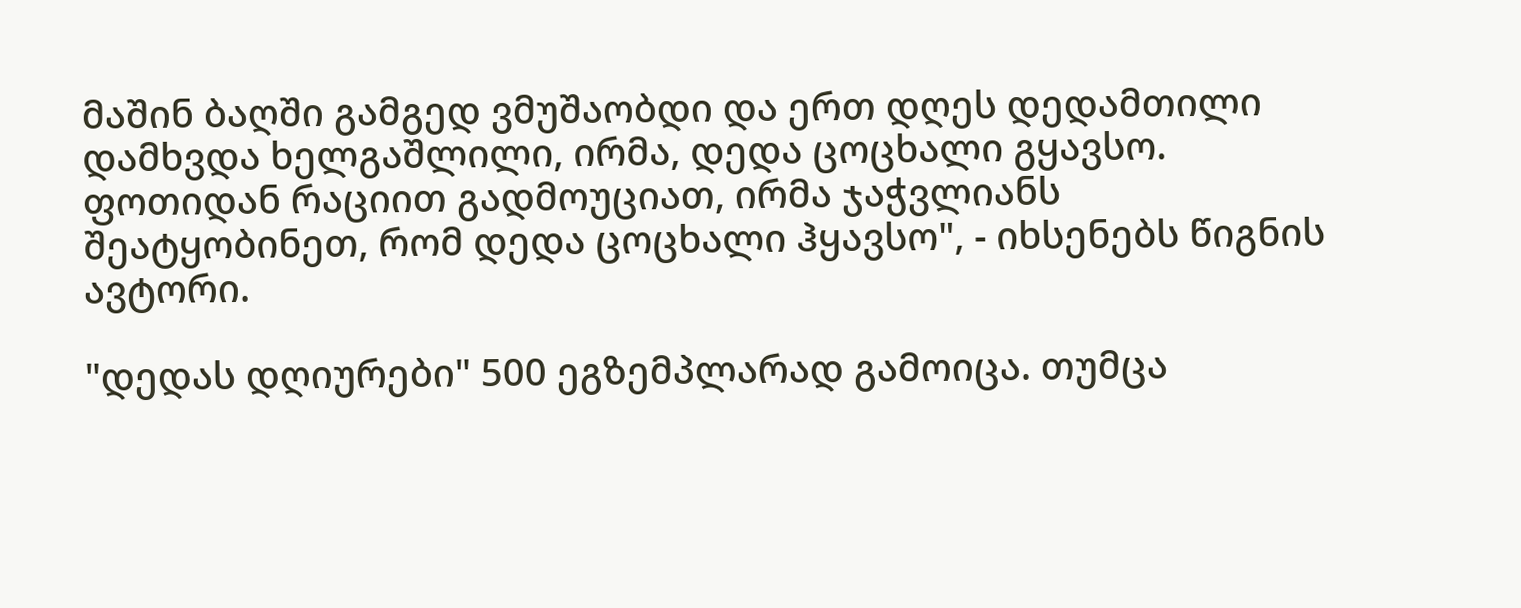მაშინ ბაღში გამგედ ვმუშაობდი და ერთ დღეს დედამთილი დამხვდა ხელგაშლილი, ირმა, დედა ცოცხალი გყავსო. ფოთიდან რაციით გადმოუციათ, ირმა ჯაჭვლიანს შეატყობინეთ, რომ დედა ცოცხალი ჰყავსო", - იხსენებს წიგნის ავტორი.

"დედას დღიურები" 500 ეგზემპლარად გამოიცა. თუმცა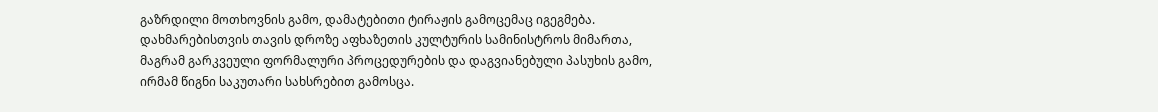გაზრდილი მოთხოვნის გამო, დამატებითი ტირაჟის გამოცემაც იგეგმება. დახმარებისთვის თავის დროზე აფხაზეთის კულტურის სამინისტროს მიმართა, მაგრამ გარკვეული ფორმალური პროცედურების და დაგვიანებული პასუხის გამო, ირმამ წიგნი საკუთარი სახსრებით გამოსცა.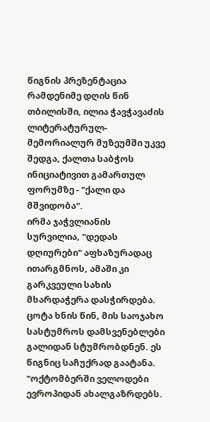წიგნის პრეზენტაცია რამდენიმე დღის წინ თბილისში, ილია ჭავჭავაძის ლიტერატურულ-მემორიალურ მუზეუმში უკვე შედგა, ქალთა საბჭოს ინიციატივით გამართულ ფორუმზე - "ქალი და მშვიდობა".
ირმა ჯაჭვლიანის სურვილია, "დედას დღიურები" აფხაზურადაც ითარგმნოს, ამაში კი გარკვეული სახის მხარდაჭერა დასჭირდება.
ცოტა ხნის წინ, მის საოჯახო სასტუმროს დამსვენებლები გალიდან სტუმრობდნენ. ეს წიგნიც საჩუქრად გაატანა.
"ოქტომბერში ველოდები ევროპიდან ახალგაზრდებს.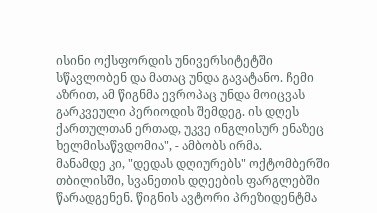ისინი ოქსფორდის უნივერსიტეტში სწავლობენ და მათაც უნდა გავატანო. ჩემი აზრით, ამ წიგნმა ევროპაც უნდა მოიცვას გარკვეული პერიოდის შემდეგ. ის დღეს ქართულთან ერთად, უკვე ინგლისურ ენაზეც ხელმისაწვდომია", - ამბობს ირმა.
მანამდე კი, "დედას დღიურებს" ოქტომბერში თბილისში, სვანეთის დღეების ფარგლებში წარადგენენ. წიგნის ავტორი პრეზიდენტმა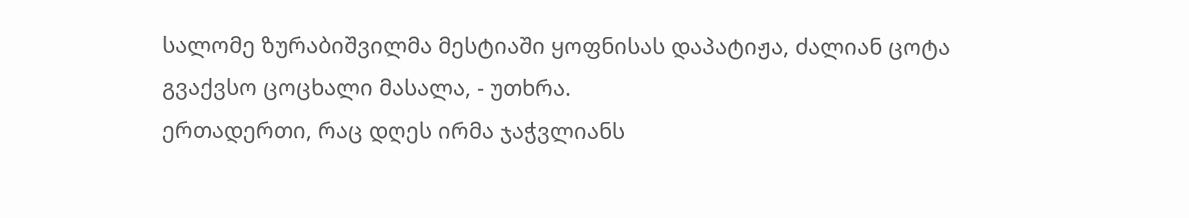სალომე ზურაბიშვილმა მესტიაში ყოფნისას დაპატიჟა, ძალიან ცოტა გვაქვსო ცოცხალი მასალა, - უთხრა.
ერთადერთი, რაც დღეს ირმა ჯაჭვლიანს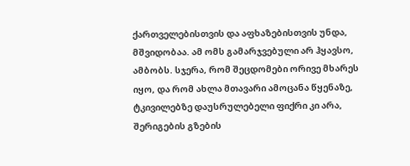ქართველებისთვის და აფხაზებისთვის უნდა, მშვიდობაა. ამ ომს გამარჯვებული არ ჰყავსო, ამბობს. სჯერა, რომ შეცდომები ორივე მხარეს იყო, და რომ ახლა მთავარი ამოცანა წყენაზე, ტკივილებზე დაუსრულებელი ფიქრი კი არა, შერიგების გზების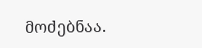მოძებნაა.